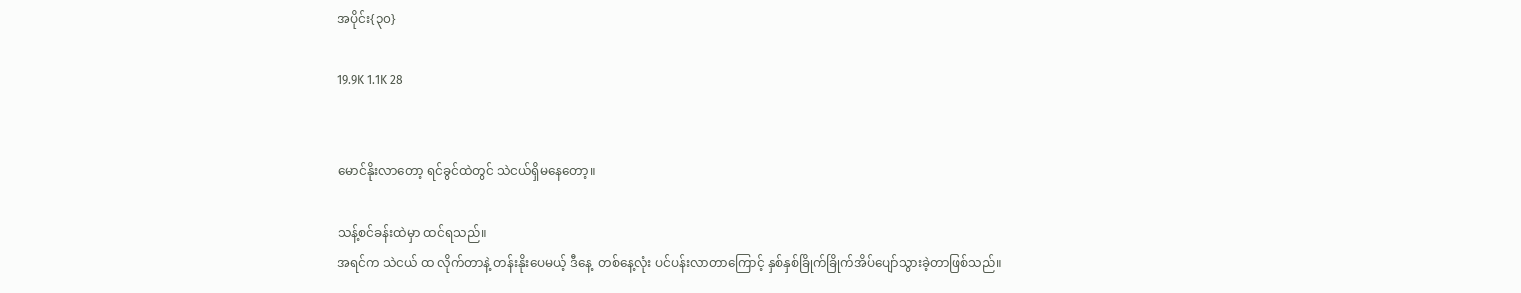အပိုင်း{၃၀}

19.9K 1.1K 28


မောင်နိုးလာတော့ ရင်ခွင်ထဲတွင် သဲငယ်ရှိမနေတော့။

သန့်စင်ခန်းထဲမှာ ထင်ရသည်။
အရင်က သဲငယ် ထ လိုက်တာနဲ့ တန်းနိုးပေမယ့် ဒီနေ့  တစ်နေ့လုံး ပင်ပန်းလာတာကြောင့် နှစ်နှစ်ခြိုက်ခြိုက်အိပ်ပျော်သွားခဲ့တာဖြစ်သည်။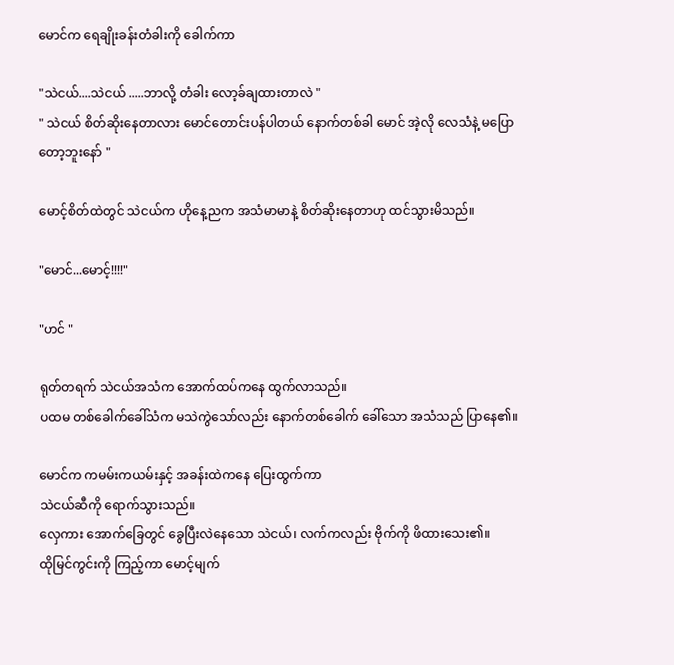မောင်က ရေချိုးခန်းတံခါးကို ခေါက်ကာ

"သဲငယ်....သဲငယ် .....ဘာလို့ တံခါး လော့ခ်ချထားတာလဲ "
" သဲငယ် စိတ်ဆိုးနေတာလား မောင်တောင်းပန်ပါတယ် နောက်တစ်ခါ မောင် အဲ့လို လေသံနဲ့ မပြောတော့ဘူးနော် "

မောင့်စိတ်ထဲတွင် သဲငယ်က ဟိုနေ့ညက အသံမာမာနဲ့ စိတ်ဆိုးနေတာဟု ထင်သွားမိသည်။

"မောင်...မောင့်!!!!"

"ဟင် "

ရုတ်တရက် သဲငယ်အသံက အောက်ထပ်ကနေ ထွက်လာသည်။
ပထမ တစ်ခေါက်ခေါ်သံက မသဲကွဲသော်လည်း နောက်တစ်ခေါက် ခေါ်သော အသံသည် ပြာနေ၏။

မောင်က ကမမ်းကယမ်းနှင့် အခန်းထဲကနေ ပြေးထွက်ကာ
သဲငယ်ဆီကို ရောက်သွားသည်။
လှေကား အောက်ခြေတွင် ခွေပြီးလဲနေသော သဲငယ်၊ လက်ကလည်း ဗိုက်ကို ဖိထားသေး၏။
ထိုမြင်ကွင်းကို ကြည့်ကာ မောင့်မျက်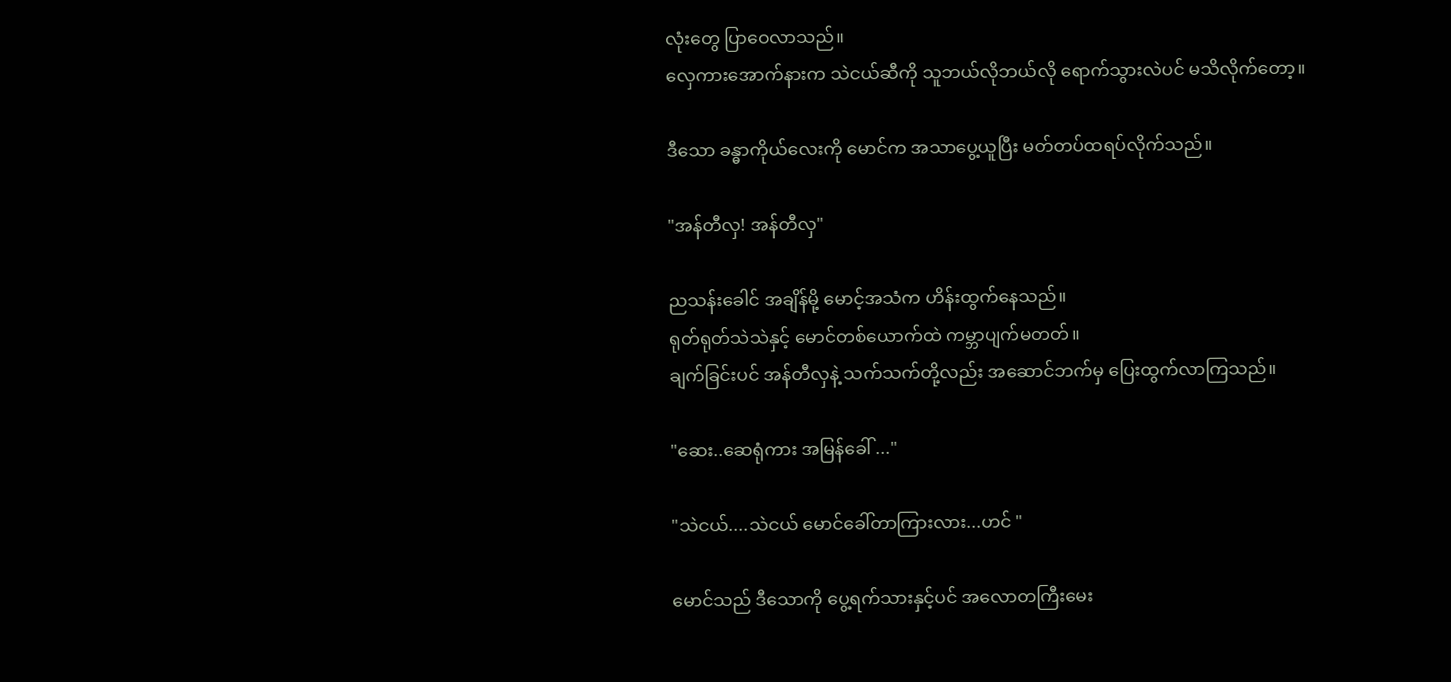လုံးတွေ ပြာဝေလာသည်။
လှေကားအောက်နားက သဲငယ်ဆီကို သူဘယ်လိုဘယ်လို ရောက်သွားလဲပင် မသိလိုက်တော့။

ဒီသော ခန္ဓာကိုယ်လေးကို မောင်က အသာပွေ့ယူပြီး မတ်တပ်ထရပ်လိုက်သည်။

"အန်တီလှ! အန်တီလှ"

ညသန်းခေါင် အချိန်မို့ မောင့်အသံက ဟိန်းထွက်နေသည်။
ရုတ်ရုတ်သဲသဲနှင့် မောင်တစ်ယောက်ထဲ ကမ္ဘာပျက်မတတ်။
ချက်ခြင်းပင် အန်တီလှနဲ့ သက်သက်တို့လည်း အဆောင်ဘက်မှ ပြေးထွက်လာကြသည်။

"ဆေး..ဆေရုံကား အမြန်ခေါ် ..."

"သဲငယ်....သဲငယ် မောင်ခေါ်တာကြားလား...ဟင် "

မောင်သည် ဒီသောကို ပွေ့ရက်သားနှင့်ပင် အလောတကြီးမေး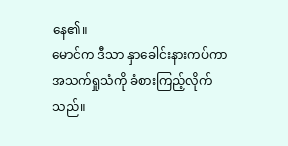နေ၏။
မောင်က ဒီသာ နှာခေါင်းနားကပ်ကာ အသက်ရှုသံကို ခံစားကြည့်လိုက်သည်။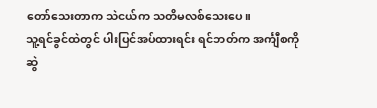တော်သေးတာက သဲငယ်က သတိမလစ်သေးပေ။
သူ့ရင်ခွင်ထဲတွင် ပါးပြင်အပ်ထားရင်း ရင်ဘတ်က အင်္ကျီစကို ဆွဲ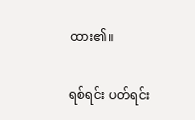ထား၏။

ရစ်ရင်း ပတ်ရင်း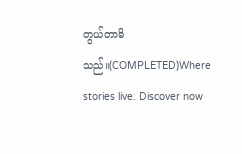တွယ်တာမိသည်။(COMPLETED)Where stories live. Discover now